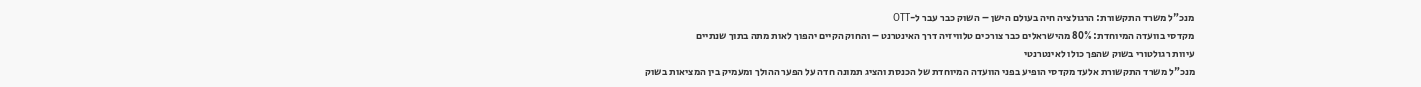מנכ"ל משרד התקשורת: הרגולציה חיה בעולם הישן – השוק כבר עבר ל-OTT
מקדסי בוועדה המיוחדת: 80% מהישראלים כבר צורכים טלוויזיה דרך האינטרנט – והחוק הקיים יהפוך לאות מתה בתוך שנתיים
עיוות רגולטורי בשוק שהפך כולו לאינטרנטי
מנכ"ל משרד התקשורת אלעד מקדסי הופיע בפני הוועדה המיוחדת של הכנסת והציג תמונה חדה על הפער ההולך ומעמיק בין המציאות בשוק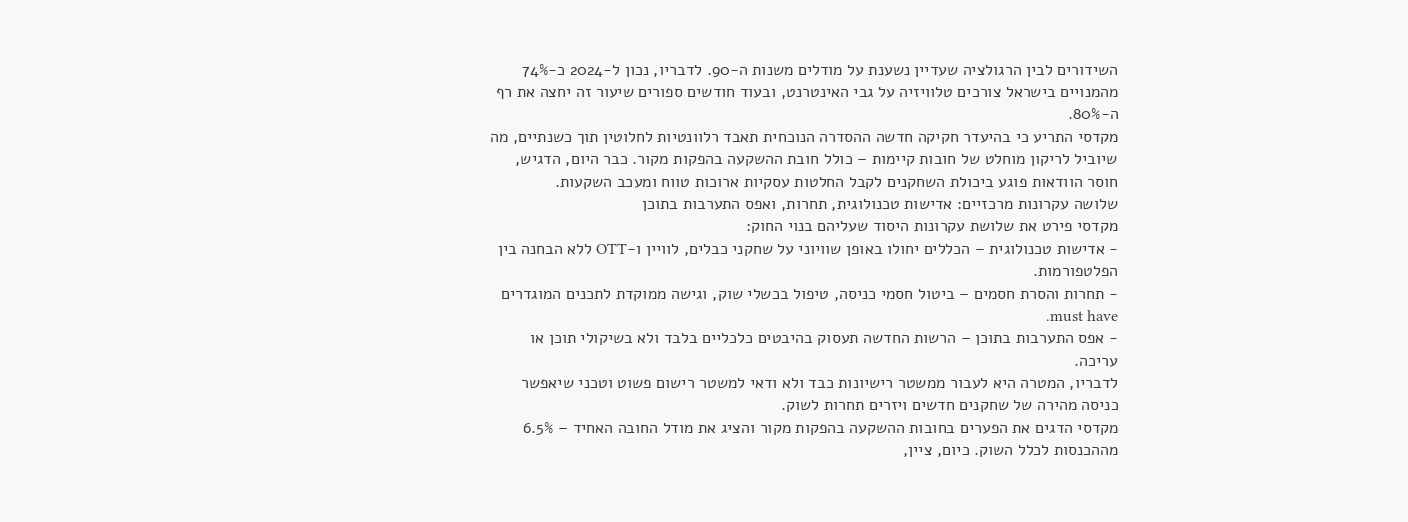השידורים לבין הרגולציה שעדיין נשענת על מודלים משנות ה-90. לדבריו, נכון ל-2024 כ-74% מהמנויים בישראל צורכים טלוויזיה על גבי האינטרנט, ובעוד חודשים ספורים שיעור זה יחצה את רף ה-80%.
מקדסי התריע כי בהיעדר חקיקה חדשה ההסדרה הנוכחית תאבד רלוונטיות לחלוטין תוך כשנתיים, מה שיוביל לריקון מוחלט של חובות קיימות – כולל חובת ההשקעה בהפקות מקור. כבר היום, הדגיש, חוסר הוודאות פוגע ביכולת השחקנים לקבל החלטות עסקיות ארוכות טווח ומעכב השקעות.
שלושה עקרונות מרכזיים: אדישות טכנולוגית, תחרות, ואפס התערבות בתוכן
מקדסי פירט את שלושת עקרונות היסוד שעליהם בנוי החוק:
- אדישות טכנולוגית – הכללים יחולו באופן שוויוני על שחקני כבלים, לוויין ו-OTT ללא הבחנה בין הפלטפורמות.
- תחרות והסרת חסמים – ביטול חסמי כניסה, טיפול בכשלי שוק, וגישה ממוקדת לתכנים המוגדרים must have.
- אפס התערבות בתוכן – הרשות החדשה תעסוק בהיבטים כלכליים בלבד ולא בשיקולי תוכן או עריכה.
לדבריו, המטרה היא לעבור ממשטר רישיונות כבד ולא ודאי למשטר רישום פשוט וטכני שיאפשר כניסה מהירה של שחקנים חדשים ויזרים תחרות לשוק.
מקדסי הדגים את הפערים בחובות ההשקעה בהפקות מקור והציג את מודל החובה האחיד – 6.5% מההכנסות לכלל השוק. כיום, ציין,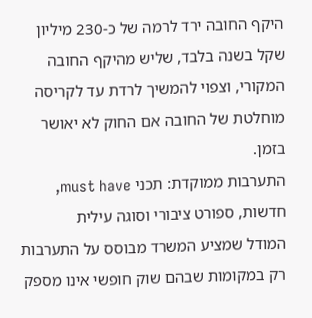היקף החובה ירד לרמה של כ-230 מיליון שקל בשנה בלבד, שליש מהיקף החובה המקורי, וצפוי להמשיך לרדת עד לקריסה מוחלטת של החובה אם החוק לא יאושר בזמן.
התערבות ממוקדת: תכני must have, חדשות, ספורט ציבורי וסוגה עילית
המודל שמציע המשרד מבוסס על התערבות רק במקומות שבהם שוק חופשי אינו מספק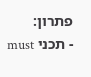פתרון:
- תכני must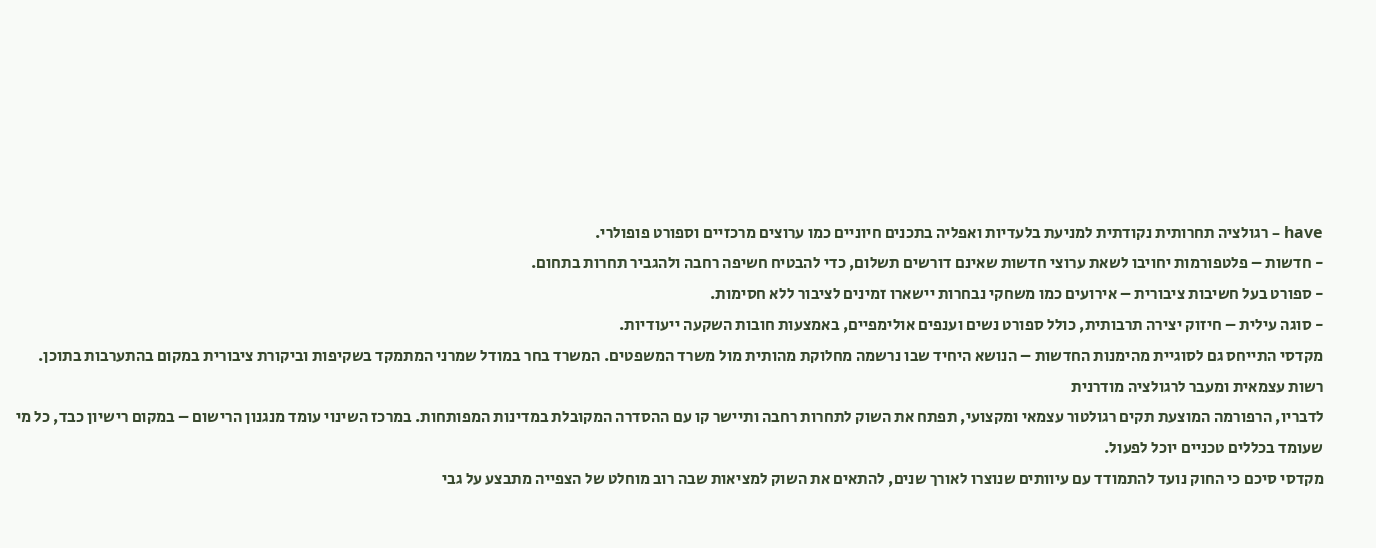have – רגולציה תחרותית נקודתית למניעת בלעדיות ואפליה בתכנים חיוניים כמו ערוצים מרכזיים וספורט פופולרי.
- חדשות – פלטפורמות יחויבו לשאת ערוצי חדשות שאינם דורשים תשלום, כדי להבטיח חשיפה רחבה ולהגביר תחרות בתחום.
- ספורט בעל חשיבות ציבורית – אירועים כמו משחקי נבחרות יישארו זמינים לציבור ללא חסימות.
- סוגה עילית – חיזוק יצירה תרבותית, כולל ספורט נשים וענפים אולימפיים, באמצעות חובות השקעה ייעודיות.
מקדסי התייחס גם לסוגיית מהימנות החדשות – הנושא היחיד שבו נרשמה מחלוקת מהותית מול משרד המשפטים. המשרד בחר במודל שמרני המתמקד בשקיפות וביקורת ציבורית במקום בהתערבות בתוכן.
רשות עצמאית ומעבר לרגולציה מודרנית
לדבריו, הרפורמה המוצעת תקים רגולטור עצמאי ומקצועי, תפתח את השוק לתחרות רחבה ותיישר קו עם ההסדרה המקובלת במדינות המפותחות. במרכז השינוי עומד מנגנון הרישום – במקום רישיון כבד, כל מי שעומד בכללים טכניים יוכל לפעול.
מקדסי סיכם כי החוק נועד להתמודד עם עיוותים שנוצרו לאורך שנים, להתאים את השוק למציאות שבה רוב מוחלט של הצפייה מתבצע על גבי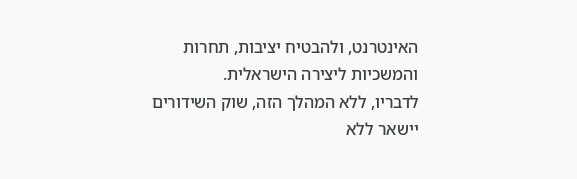האינטרנט, ולהבטיח יציבות, תחרות והמשכיות ליצירה הישראלית.
לדבריו, ללא המהלך הזה, שוק השידורים יישאר ללא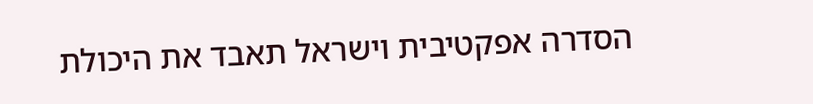הסדרה אפקטיבית וישראל תאבד את היכולת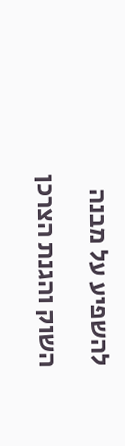להשפיע על מבנה השוק והגנת הצרכן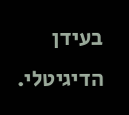בעידן הדיגיטלי.